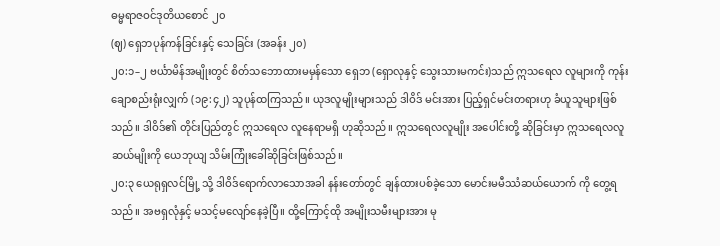ဓမ္မရာဇဝင်ဒုတိယစောင် ၂၀
(ဈ) ရှေဘပုန်ကန်ခြင်းနှင့် သေခြင်း (အခန်း ၂၀)
၂၀:၁–၂ ဗင်္ယာမိန်အမျိုးတွင် စိတ်သဘောထားမမှန်သော ရှေဘ (ရှောလုနှင့် သွေးသားမကင်း)သည် ဣသရေလ လူများကို ကုန်းချောစည်းရုံးလျှက် (၁၉:၄၂) သူပုန်ထကြသည်။ ယုဒလူမျိုးများသည် ဒါဝိဒ် မင်းအား ပြည့်ရှင်မင်းတရားဟု ခံယူသူများဖြစ်သည်။ ဒါဝိဒ်၏ တိုင်းပြည်တွင် ဣသရေလ လူနေရာမရှိ ဟုဆိုသည်။ ဣသရေလလူမျိုး အပေါင်းတို့ ဆိုခြင်းမှာ ဣသရေလလူ ဆယ်မျိုးကို ယေဘုယျ သိမ်းကြုံးခေါ်ဆိုခြင်းဖြစ်သည်။
၂၀:၃ ယေရုရှလင်မြို့ သို့ ဒါဝိဒ်ရောက်လာသောအခါ နန်းတော်တွင် ချန်ထားပစ်ခဲ့သော မောင်းမမီဿံဆယ်ယောက် ကို တွေ့ရသည်။ အဗရှလုံနှင့် မသင့်မလျော်နေခဲ့ပြီ။ ထို့ကြောင့်ထို အမျိုးသမီးများအား မု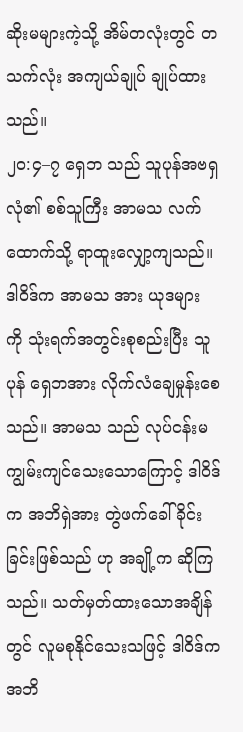ဆိုးမများကဲ့သို့ အိမ်တလုံးတွင် တသက်လုံး အကျယ်ချုပ် ချုပ်ထားသည်။
၂၀:၄–၇ ရှေဘ သည် သူပုန်အဗရှလုံ၏ စစ်သူကြီး အာမသ လက်ထောက်သို့ ရာထူးလျှော့ကျသည်။ ဒါဝိဒ်က အာမသ အား ယုဒများ ကို သုံးရက်အတွင်းစုစည်းပြီး သူပုန် ရှေဘအား လိုက်လံချေမှုန်းစေသည်။ အာမသ သည် လုပ်ငန်းမကျွမ်းကျင်သေးသောကြောင့် ဒါဝိဒ်က အဘိရှဲအား တွဲဖက်ခေါ်ခိုင်းခြင်းဖြစ်သည် ဟု အချို့က ဆိုကြသည်။ သတ်မှတ်ထားသောအချိန်တွင် လူမစုနိုင်သေးသဖြင့် ဒါဝိဒ်က အဘိ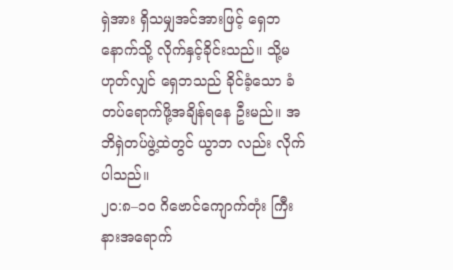ရှဲအား ရှိသမျှအင်အားဖြင့် ရှေဘနောက်သို့ လိုက်နှင့်ခိုင်းသည်။ သို့မဟုတ်လျှင် ရှေဘသည် ခိုင်ခံ့သော ခံတပ်ရောက်ဖို့အချိန်ရနေ ဦးမည်။ အဘိရှဲတပ်ဖွဲ့ထဲတွင် ယွာဘ လည်း လိုက်ပါသည်။
၂၀:၈–၁၀ ဂိဗောင်ကျောက်တုံး ကြီးနားအရောက်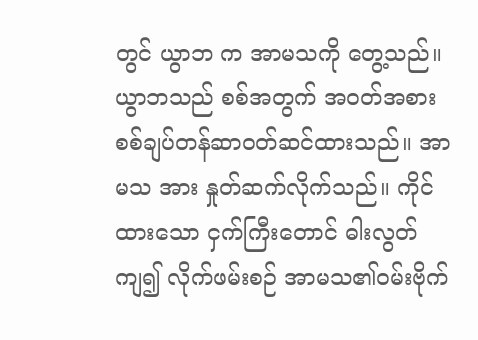တွင် ယွာဘ က အာမသကို တွေ့သည်။ ယွာဘသည် စစ်အတွက် အဝတ်အစား စစ်ချပ်တန်ဆာဝတ်ဆင်ထားသည်။ အာမသ အား နှုတ်ဆက်လိုက်သည်။ ကိုင်ထားသော ငှက်ကြီးတောင် ဓါးလွတ်ကျ၍ လိုက်ဖမ်းစဉ် အာမသ၏ဝမ်းဗိုက်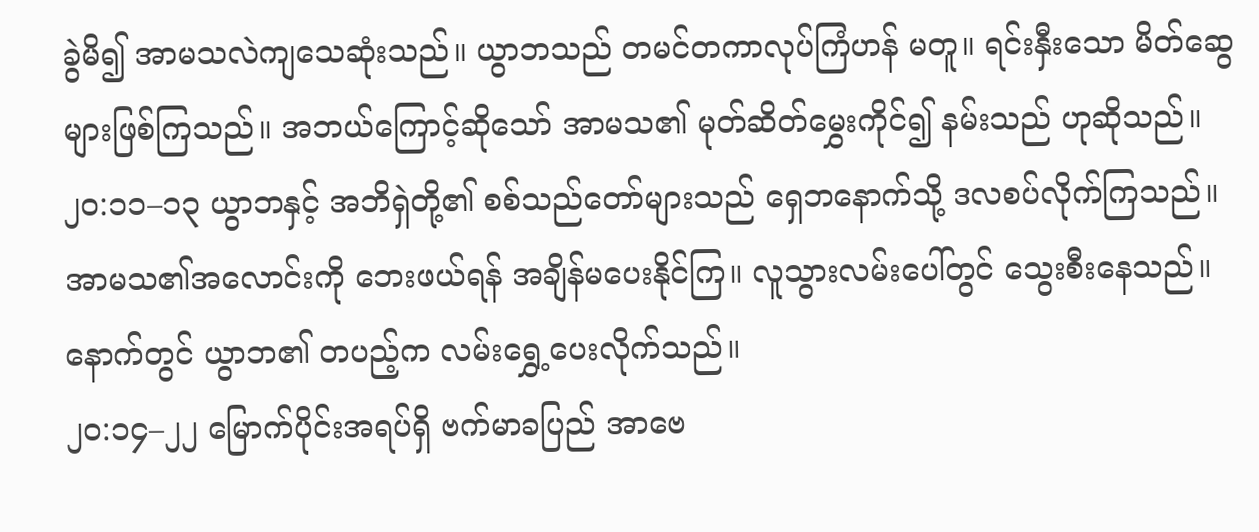ခွဲမိ၍ အာမသလဲကျသေဆုံးသည်။ ယွာဘသည် တမင်တကာလုပ်ကြံဟန် မတူ။ ရင်းနှီးသော မိတ်ဆွေများဖြစ်ကြသည်။ အဘယ်ကြောင့်ဆိုသော် အာမသ၏ မုတ်ဆိတ်မွှေးကိုင်၍ နမ်းသည် ဟုဆိုသည်။
၂၀:၁၁–၁၃ ယွာဘနှင့် အဘိရှဲတို့၏ စစ်သည်တော်များသည် ရှေဘနောက်သို့ ဒလစပ်လိုက်ကြသည်။ အာမသ၏အလောင်းကို ဘေးဖယ်ရန် အချိန်မပေးနိုင်ကြ။ လူသွားလမ်းပေါ်တွင် သွေးစီးနေသည်။ နောက်တွင် ယွာဘ၏ တပည့်က လမ်းရွှေ့ပေးလိုက်သည်။
၂၀:၁၄–၂၂ မြောက်ပိုင်းအရပ်ရှိ ဗက်မာခပြည် အာဗေ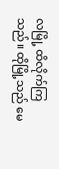လမြို့ ထိလိုက်ကြသည်။ ထိုမြို့သည် မေ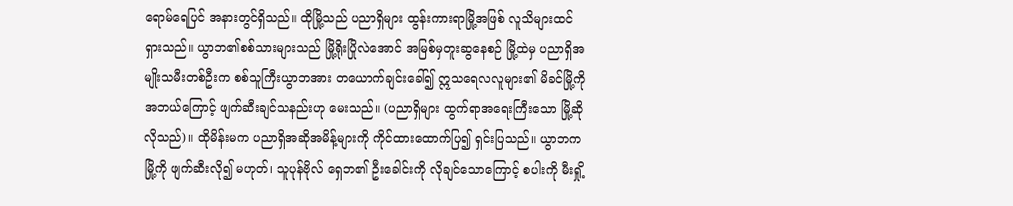ရောမ်ရေပြင် အနားတွင်ရှိသည်။ ထိုမြို့သည် ပညာရှိများ ထွန်းကားရာမြို့အဖြစ် လူသိများထင်ရှားသည်။ ယွာဘ၏စစ်သားများသည် မြို့ရိုးပြိုလဲအောင် အမြစ်မှတူးဆွနေစဉ် မြို့ထဲမှ ပညာရှိအမျိုးသမီးတစ်ဦးက စစ်သူကြီးယွာဘအား တယောက်ချင်းခေါ်၍ ဣသရေလလူများ၏ မိခင်မြို့ကို အဘယ်ကြောင့် ဖျက်ဆီးချင်သနည်းဟု မေးသည်။ (ပညာရှိများ ထွက်ရာအရေးကြီးသော မြို့ဆိုလိုသည်)။ ထိုမိန်းမက ပညာရှိအဆိုအမိန့်များကို ကိုင်ထားထောက်ပြ၍ ရှင်းပြသည်။ ယွာဘက မြို့ကို ဖျက်ဆီးလို၍ မဟုတ်၊ သူပုန်ဗိုလ် ရှေဘ၏ ဦးခေါင်းကို လိုချင်သောကြောင့် စပါးကို မီးရှို့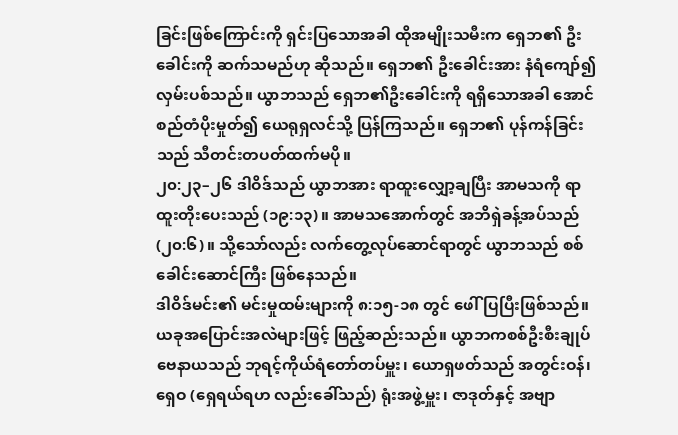ခြင်းဖြစ်ကြောင်းကို ရှင်းပြသောအခါ ထိုအမျိုးသမီးက ရှေဘ၏ ဦးခေါင်းကို ဆက်သမည်ဟု ဆိုသည်။ ရှေဘ၏ ဦးခေါင်းအား နံရံကျော်၍ လှမ်းပစ်သည်။ ယွာဘသည် ရှေဘ၏ဦးခေါင်းကို ရရှိသောအခါ အောင်စည်တံပိုးမှုတ်၍ ယေရုရှလင်သို့ ပြန်ကြသည်။ ရှေဘ၏ ပုန်ကန်ခြင်းသည် သီတင်းတပတ်ထက်မပို။
၂၀:၂၃–၂၆ ဒါဝိဒ်သည် ယွာဘအား ရာထူးလျှော့ချပြီး အာမသကို ရာထူးတိုးပေးသည် (၁၉:၁၃)။ အာမသအောက်တွင် အဘိရှဲခန့်အပ်သည် (၂၀:၆)။ သို့သော်လည်း လက်တွေ့လုပ်ဆောင်ရာတွင် ယွာဘသည် စစ်ခေါင်းဆောင်ကြီး ဖြစ်နေသည်။
ဒါဝိဒ်မင်း၏ မင်းမှုထမ်းများကို ၈:၁၅-၁၈ တွင် ဖေါ်ပြပြီးဖြစ်သည်။ ယခုအပြောင်းအလဲများဖြင့် ဖြည့်ဆည်းသည်။ ယွာဘကစစ်ဦးစီးချုပ် ဗေနာယသည် ဘုရင့်ကိုယ်ရံတော်တပ်မှူး၊ ယောရှဖတ်သည် အတွင်းဝန်၊ ရှေဝ (ရှေရယ်ရဟ လည်းခေါ်သည်) ရုံးအဖွဲ့မှူး၊ ဇာဒုတ်နှင့် အဗျာ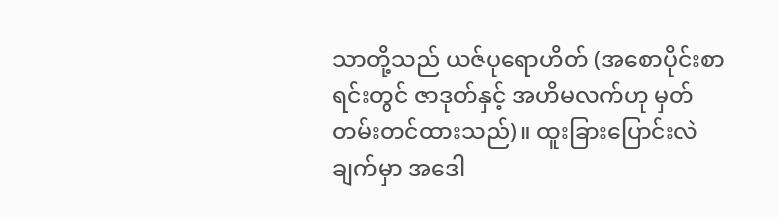သာတို့သည် ယဇ်ပုရောဟိတ် (အစောပိုင်းစာရင်းတွင် ဇာဒုတ်နှင့် အဟိမလက်ဟု မှတ်တမ်းတင်ထားသည်)။ ထူးခြားပြောင်းလဲချက်မှာ အဒေါ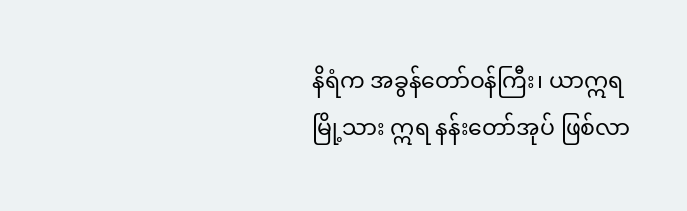နိရံက အခွန်တော်ဝန်ကြီး၊ ယာဣရမြို့သား ဣရ နန်းတော်အုပ် ဖြစ်လာ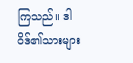ကြသည်။ ဒါဝိဒ်၏သားများ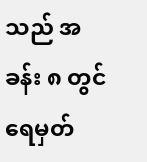သည် အခန်း ၈ တွင် ရေမှတ်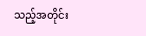သည့်အတိုင်း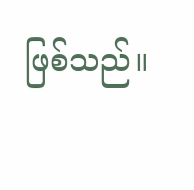ဖြစ်သည်။